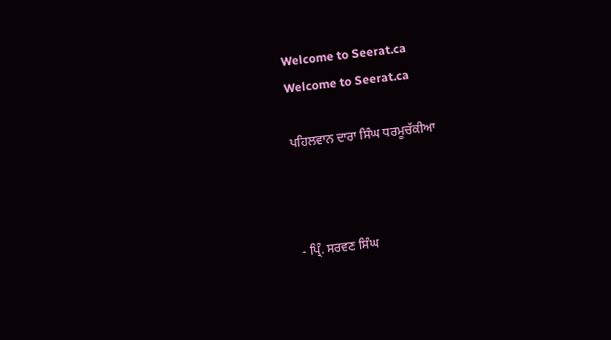Welcome to Seerat.ca
Welcome to Seerat.ca

ਪਹਿਲਵਾਨ ਦਾਰਾ ਸਿੰਘ ਧਰਮੂਚੱਕੀਆ



- ਪ੍ਰਿੰ. ਸਰਵਣ ਸਿੰਘ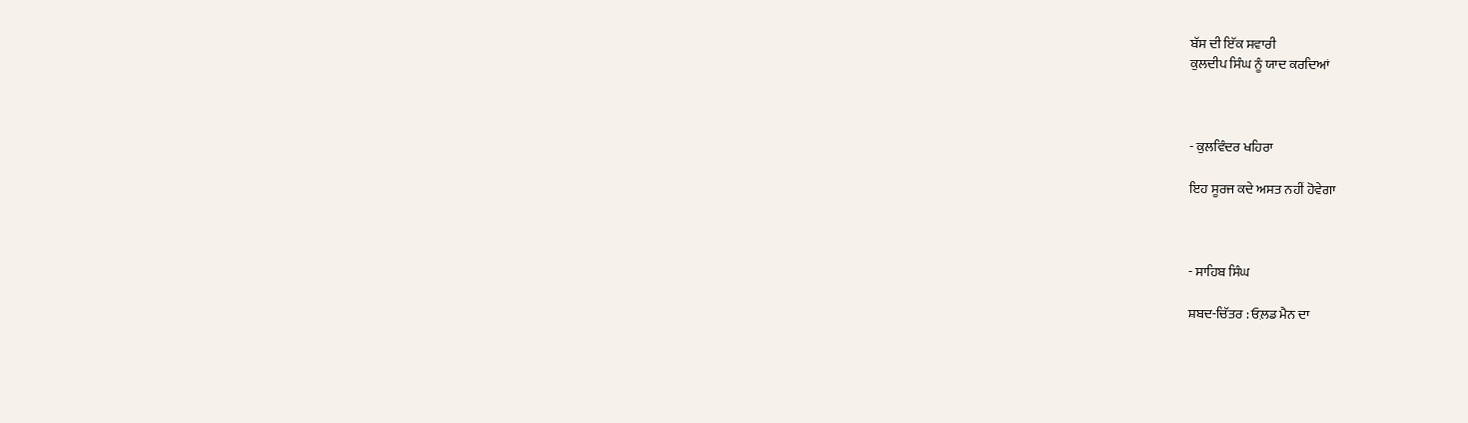ਬੱਸ ਦੀ ਇੱਕ ਸਵਾਰੀ
ਕੁਲਦੀਪ ਸਿੰਘ ਨੂੰ ਯਾਦ ਕਰਦਿਆਂ



- ਕੁਲਵਿੰਦਰ ਖਹਿਰਾ

ਇਹ ਸੂਰਜ ਕਦੇ ਅਸਤ ਨਹੀਂ ਹੋਵੇਗਾ



- ਸਾਹਿਬ ਸਿੰਘ

ਸ਼ਬਦ-ਚਿੱਤਰ : ਓਲ਼ਡ ਮੈਨ ਦਾ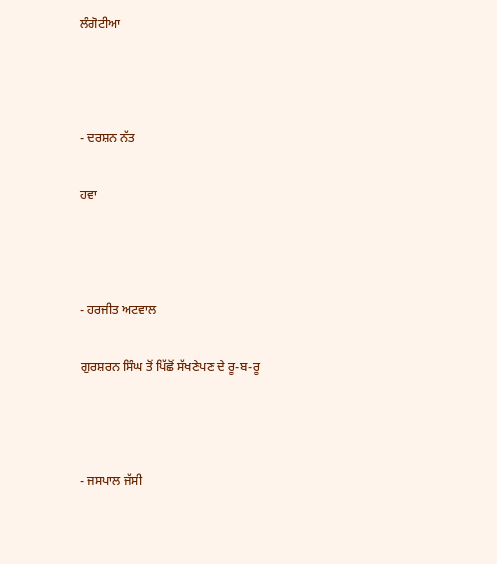ਲੰਗੋਟੀਆ



- ਦਰਸ਼ਨ ਨੱਤ

ਹਵਾ



- ਹਰਜੀਤ ਅਟਵਾਲ

ਗੁਰਸ਼ਰਨ ਸਿੰਘ ਤੋਂ ਪਿੱਛੋਂ ਸੱਖਣੇਪਣ ਦੇ ਰੂ-ਬ-ਰੂ



- ਜਸਪਾਲ ਜੱਸੀ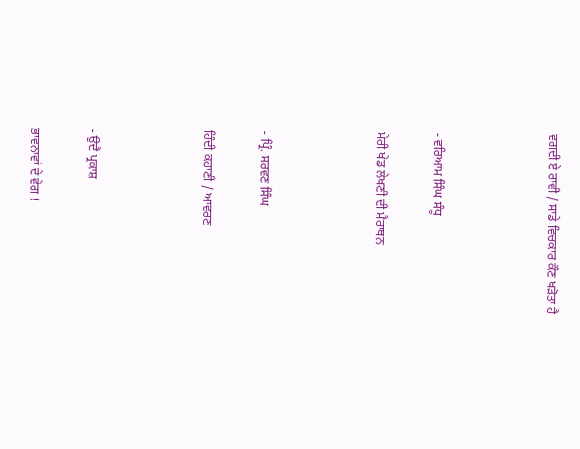ਵਗਦੀ ਏ ਰਾਵੀ / ਸਾਡੇ ਵਿਚਕਾਰ ਕੌਣ ਖੜੋਤਾ ਹੈ



- ਵਰਿਆਮ ਸਿੰਘ ਸੰਧੂ

ਮੇਰੀ ਖੇਡ ਲੇਖਣੀ ਦੀ ਮੈਰਾਥਨ



- ਪ੍ਰਿੰ. ਸਰਵਣ ਸਿੰਘ

ਹਿੰਦੀ ਕਹਾਣੀ / ਆਵਰਣ



- ਉਦੈ ਪ੍ਰਕਾਸ਼

ਭਾਵਨਾਵਾਂ ਦੇ ਵੇਗ !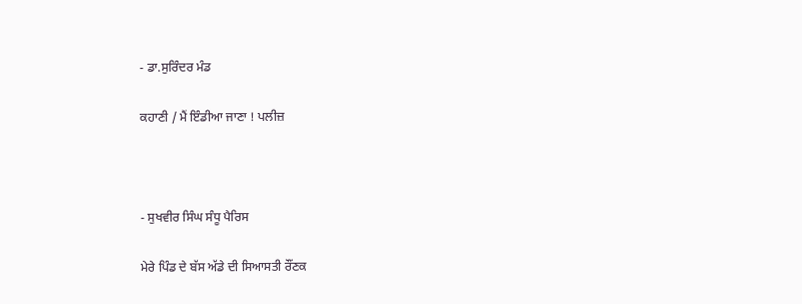- ਡਾ.ਸੁਰਿੰਦਰ ਮੰਡ

ਕਹਾਣੀ / ਮੈਂ ਇੰਡੀਆ ਜਾਣਾ ! ਪਲੀਜ਼



- ਸੁਖਵੀਰ ਸਿੰਘ ਸੰਧੂ ਪੈਰਿਸ

ਮੇਰੇ ਪਿੰਡ ਦੇ ਬੱਸ ਅੱਡੇ ਦੀ ਸਿਆਸਤੀ ਰੌਂਣਕ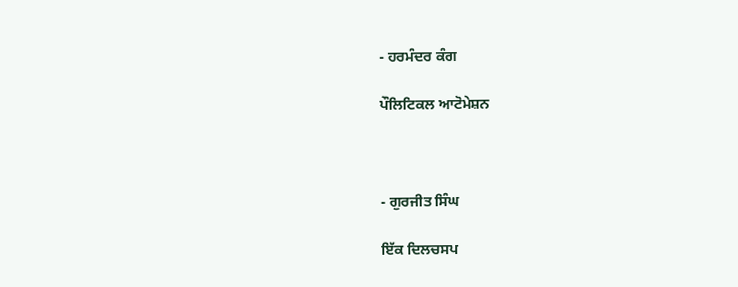- ਹਰਮੰਦਰ ਕੰਗ

ਪੌਲਿਟਿਕਲ ਆਟੋਮੇਸ਼ਨ



- ਗੁਰਜੀਤ ਸਿੰਘ

ਇੱਕ ਦਿਲਚਸਪ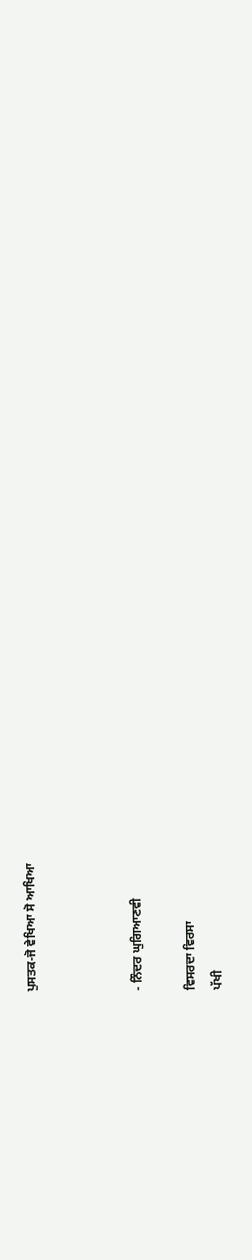ਪੁਸਤਕ-ਜੋ ਵੇਖਿਆ ਸੋ ਆਖਿਆ



- ਨਿੰਦਰ ਘੁਗਿਆਣਵੀ

ਵਿਸਰਦਾ ਵਿਰਸਾ
ਪੱਖੀ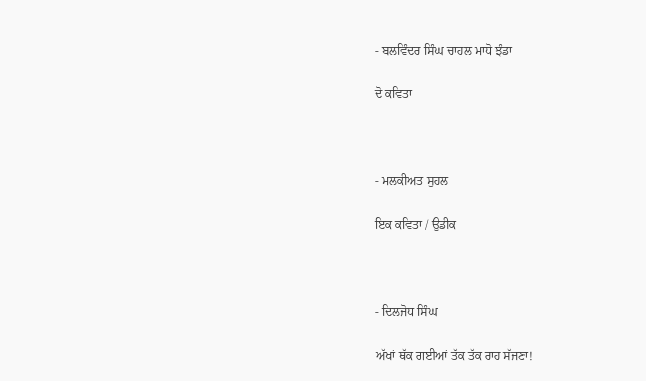- ਬਲਵਿੰਦਰ ਸਿੰਘ ਚਾਹਲ ਮਾਧੋ ਝੰਡਾ

ਦੋ ਕਵਿਤਾ



- ਮਲਕੀਅਤ ਸੁਹਲ

ਇਕ ਕਵਿਤਾ / ਉਡੀਕ



- ਦਿਲਜੋਧ ਸਿੰਘ

ਅੱਖਾਂ ਥੱਕ ਗਈਆਂ ਤੱਕ ਤੱਕ ਰਾਹ ਸੱਜਣਾ!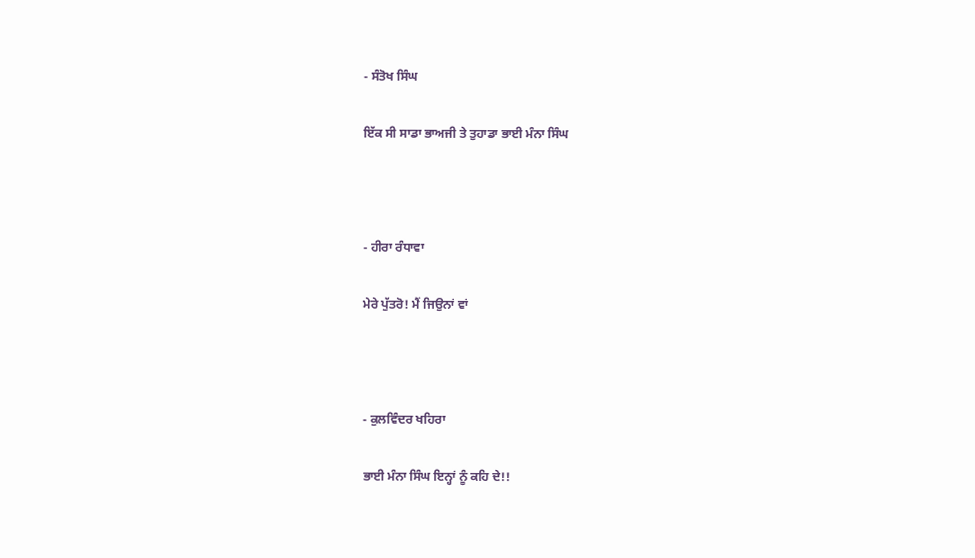- ਸੰਤੋਖ ਸਿੰਘ

ਇੱਕ ਸੀ ਸਾਡਾ ਭਾਅਜੀ ਤੇ ਤੁਹਾਡਾ ਭਾਈ ਮੰਨਾ ਸਿੰਘ



- ਹੀਰਾ ਰੰਧਾਵਾ

ਮੇਰੇ ਪੁੱਤਰੋ! ਮੈਂ ਜਿਉਨਾਂ ਵਾਂ



- ਕੁਲਵਿੰਦਰ ਖਹਿਰਾ

ਭਾਈ ਮੰਨਾ ਸਿੰਘ ਇਨ੍ਹਾਂ ਨੂੰ ਕਹਿ ਦੇ!!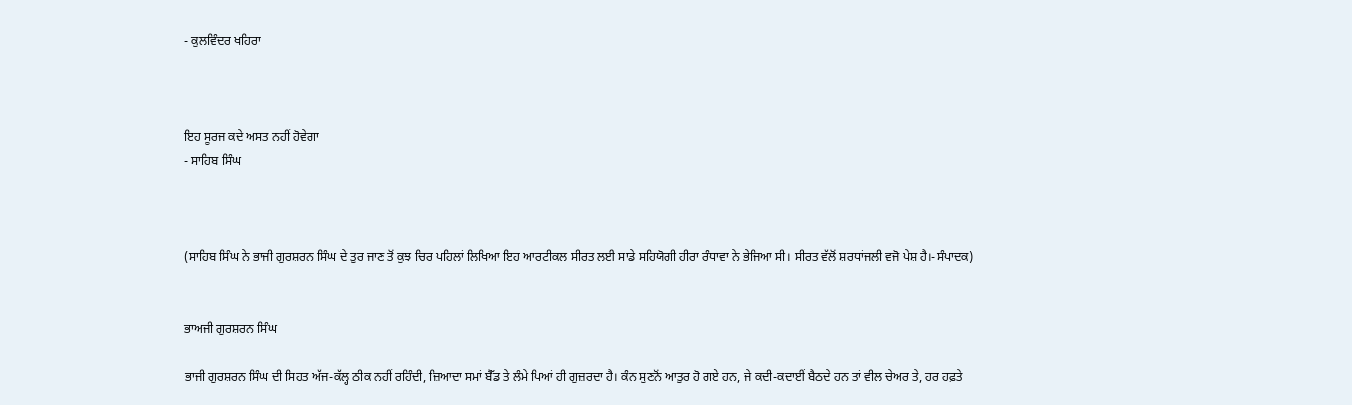- ਕੁਲਵਿੰਦਰ ਖਹਿਰਾ



ਇਹ ਸੂਰਜ ਕਦੇ ਅਸਤ ਨਹੀਂ ਹੋਵੇਗਾ
- ਸਾਹਿਬ ਸਿੰਘ



(ਸਾਹਿਬ ਸਿੰਘ ਨੇ ਭਾਜੀ ਗੁਰਸ਼ਰਨ ਸਿੰਘ ਦੇ ਤੁਰ ਜਾਣ ਤੋਂ ਕੁਝ ਚਿਰ ਪਹਿਲਾਂ ਲਿਖਿਆ ਇਹ ਆਰਟੀਕਲ ਸੀਰਤ ਲਈ ਸਾਡੇ ਸਹਿਯੋਗੀ ਹੀਰਾ ਰੰਧਾਵਾ ਨੇ ਭੇਜਿਆ ਸੀ। ਸੀਰਤ ਵੱਲੋਂ ਸ਼ਰਧਾਂਜਲੀ ਵਜੋ ਪੇਸ਼ ਹੈ।-ਸੰਪਾਦਕ)


ਭਾਅਜੀ ਗੁਰਸ਼ਰਨ ਸਿੰਘ

ਭਾਜੀ ਗੁਰਸ਼ਰਨ ਸਿੰਘ ਦੀ ਸਿਹਤ ਅੱਜ-ਕੱਲ੍ਹ ਠੀਕ ਨਹੀਂ ਰਹਿੰਦੀ, ਜ਼ਿਆਦਾ ਸਮਾਂ ਬੈੱਡ ਤੇ ਲੰਮੇ ਪਿਆਂ ਹੀ ਗੁਜ਼ਰਦਾ ਹੈ। ਕੰਨ ਸੁਣਨੋਂ ਆਤੁਰ ਹੋ ਗਏ ਹਨ, ਜੇ ਕਦੀ-ਕਦਾਈਂ ਬੈਠਦੇ ਹਨ ਤਾਂ ਵੀਲ ਚੇਅਰ ਤੇ, ਹਰ ਹਫ਼ਤੇ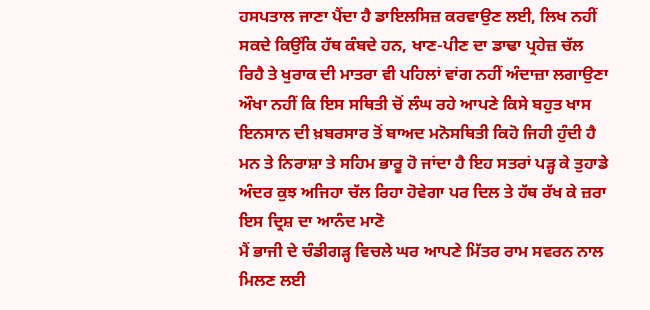ਹਸਪਤਾਲ ਜਾਣਾ ਪੈਂਦਾ ਹੈ ਡਾਇਲਸਿਜ਼ ਕਰਵਾਉਣ ਲਈ, ਲਿਖ ਨਹੀਂ ਸਕਦੇ ਕਿਉਂਕਿ ਹੱਥ ਕੰਬਦੇ ਹਨ, ਖਾਣ-ਪੀਣ ਦਾ ਡਾਢਾ ਪ੍ਰਹੇਜ਼ ਚੱਲ ਰਿਹੈ ਤੇ ਖੁਰਾਕ ਦੀ ਮਾਤਰਾ ਵੀ ਪਹਿਲਾਂ ਵਾਂਗ ਨਹੀਂ ਅੰਦਾਜ਼ਾ ਲਗਾਉਣਾ ਔਖਾ ਨਹੀਂ ਕਿ ਇਸ ਸਥਿਤੀ ਚੋਂ ਲੰਘ ਰਹੇ ਆਪਣੇ ਕਿਸੇ ਬਹੁਤ ਖਾਸ ਇਨਸਾਨ ਦੀ ਖ਼ਬਰਸਾਰ ਤੋਂ ਬਾਅਦ ਮਨੋਸਥਿਤੀ ਕਿਹੋ ਜਿਹੀ ਹੁੰਦੀ ਹੈ ਮਨ ਤੇ ਨਿਰਾਸ਼ਾ ਤੇ ਸਹਿਮ ਭਾਰੂ ਹੋ ਜਾਂਦਾ ਹੈ ਇਹ ਸਤਰਾਂ ਪੜ੍ਹ ਕੇ ਤੁਹਾਡੇ ਅੰਦਰ ਕੁਝ ਅਜਿਹਾ ਚੱਲ ਰਿਹਾ ਹੋਵੇਗਾ ਪਰ ਦਿਲ ਤੇ ਹੱਥ ਰੱਖ ਕੇ ਜ਼ਰਾ ਇਸ ਦ੍ਰਿਸ਼ ਦਾ ਆਨੰਦ ਮਾਣੋ
ਮੈਂ ਭਾਜੀ ਦੇ ਚੰਡੀਗੜ੍ਹ ਵਿਚਲੇ ਘਰ ਆਪਣੇ ਮਿੱਤਰ ਰਾਮ ਸਵਰਨ ਨਾਲ ਮਿਲਣ ਲਈ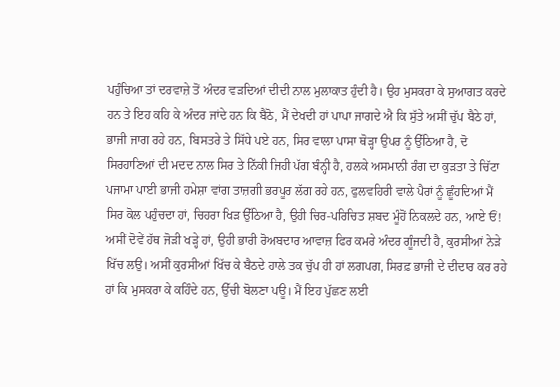ਪਹੁੰਚਿਆ ਤਾਂ ਦਰਵਾਜ਼ੇ ਤੋਂ ਅੰਦਰ ਵੜਦਿਆਂ ਦੀਦੀ ਨਾਲ ਮੁਲਾਕਾਤ ਹੁੰਦੀ ਹੈ। ਉਹ ਮੁਸਕਰਾ ਕੇ ਸੁਆਗਤ ਕਰਦੇ ਹਨ ਤੇ ਇਹ ਕਹਿ ਕੇ ਅੰਦਰ ਜਾਂਦੇ ਹਨ ਕਿ ਬੈਠੋ, ਮੈਂ ਦੇਖਦੀ ਹਾਂ ਪਾਪਾ ਜਾਗਦੇ ਐ ਕਿ ਸੁੱਤੇ ਅਸੀਂ ਚੁੱਪ ਬੈਠੇ ਹਾਂ, ਭਾਜੀ ਜਾਗ ਰਹੇ ਹਨ, ਬਿਸਤਰੇ ਤੇ ਸਿੱਧੇ ਪਏ ਹਨ, ਸਿਰ ਵਾਲਾ ਪਾਸਾ ਥੋੜ੍ਹਾ ਉਪਰ ਨੂੰ ਉੱਠਿਆ ਹੈ, ਦੋ ਸਿਰਹਾਣਿਆਂ ਦੀ ਮਦਦ ਨਾਲ ਸਿਰ ਤੇ ਨਿੱਕੀ ਜਿਹੀ ਪੱਗ ਬੰਨ੍ਹੀ ਹੈ, ਹਲਕੇ ਅਸਮਾਨੀ ਰੰਗ ਦਾ ਕੁੜਤਾ ਤੇ ਚਿੱਟਾ ਪਜਾਮਾ ਪਾਈ ਭਾਜੀ ਹਮੇਸ਼ਾ ਵਾਂਗ ਤਾਜ਼ਗੀ ਭਰਪੂਰ ਲੱਗ ਰਹੇ ਹਨ, ਫੁਲਵਹਿਰੀ ਵਾਲੇ ਪੈਰਾਂ ਨੂੰ ਛੂੰਹਦਿਆਂ ਮੈਂ ਸਿਰ ਕੋਲ ਪਹੁੰਚਦਾ ਹਾਂ, ਚਿਹਰਾ ਖਿੜ ਉੱਠਿਆ ਹੈ, ਉਹੀ ਚਿਰ-ਪਰਿਚਿਤ ਸ਼ਬਦ ਮੂੰਹੋਂ ਨਿਕਲਦੇ ਹਨ, ਆਏ ਓਂ! ਅਸੀਂ ਦੋਵੇਂ ਹੱਥ ਜੋੜੀ ਖੜ੍ਹੇ ਹਾਂ, ਉਹੀ ਭਾਰੀ ਰੋਅਬਦਾਰ ਆਵਾਜ਼ ਫਿਰ ਕਮਰੇ ਅੰਦਰ ਗੂੰਜਦੀ ਹੈ, ਕੁਰਸੀਆਂ ਨੇੜੇ ਖਿੱਚ ਲਉ। ਅਸੀਂ ਕੁਰਸੀਆਂ ਖਿੱਚ ਕੇ ਬੈਠਦੇ ਹਾਲੇ ਤਕ ਚੁੱਪ ਹੀ ਹਾਂ ਲਗਪਗ, ਸਿਰਫ਼ ਭਾਜੀ ਦੇ ਦੀਦਾਰ ਕਰ ਰਹੇ ਹਾਂ ਕਿ ਮੁਸਕਰਾ ਕੇ ਕਹਿੰਦੇ ਹਨ, ਉੱਚੀ ਬੋਲਣਾ ਪਊ। ਮੈਂ ਇਹ ਪੁੱਛਣ ਲਈ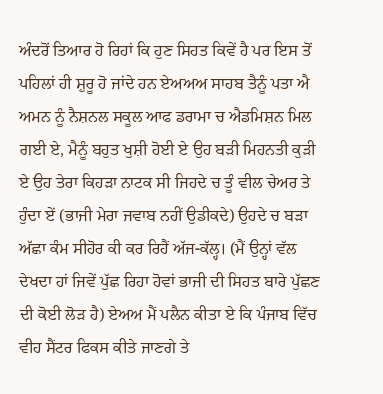ਅੰਦਰੋਂ ਤਿਆਰ ਹੋ ਰਿਹਾਂ ਕਿ ਹੁਣ ਸਿਹਤ ਕਿਵੇਂ ਹੈ ਪਰ ਇਸ ਤੋਂ ਪਹਿਲਾਂ ਹੀ ਸ਼ੁਰੂ ਹੋ ਜਾਂਦੇ ਹਨ ਏਅਅਅ ਸਾਹਬ ਤੈਨੂੰ ਪਤਾ ਐ ਅਮਨ ਨੂੰ ਨੈਸ਼ਨਲ ਸਕੂਲ ਆਫ ਡਰਾਮਾ ਚ ਐਡਮਿਸ਼ਨ ਮਿਲ ਗਈ ਏ, ਮੈਨੂੰ ਬਹੁਤ ਖੁਸ਼ੀ ਹੋਈ ਏ ਉਹ ਬੜੀ ਮਿਹਨਤੀ ਕੁੜੀ ਏ ਉਹ ਤੇਰਾ ਕਿਹੜਾ ਨਾਟਕ ਸੀ ਜਿਹਦੇ ਚ ਤੂੰ ਵੀਲ ਚੇਅਰ ਤੇ ਹੁੰਦਾ ਏਂ (ਭਾਜੀ ਮੇਰਾ ਜਵਾਬ ਨਹੀਂ ਉਡੀਕਦੇ) ਉਹਦੇ ਚ ਬੜਾ ਅੱਛਾ ਕੰਮ ਸੀਹੋਰ ਕੀ ਕਰ ਰਿਹੈਂ ਅੱਜ-ਕੱਲ੍ਹ। (ਮੈਂ ਉਨ੍ਹਾਂ ਵੱਲ ਦੇਖਦਾ ਹਾਂ ਜਿਵੇਂ ਪੁੱਛ ਰਿਹਾ ਹੋਵਾਂ ਭਾਜੀ ਦੀ ਸਿਹਤ ਬਾਰੇ ਪੁੱਛਣ ਦੀ ਕੋਈ ਲੋੜ ਹੈ) ਏਅਅ ਮੈਂ ਪਲੈਨ ਕੀਤਾ ਏ ਕਿ ਪੰਜਾਬ ਵਿੱਚ ਵੀਹ ਸੈਂਟਰ ਫਿਕਸ ਕੀਤੇ ਜਾਣਗੇ ਤੇ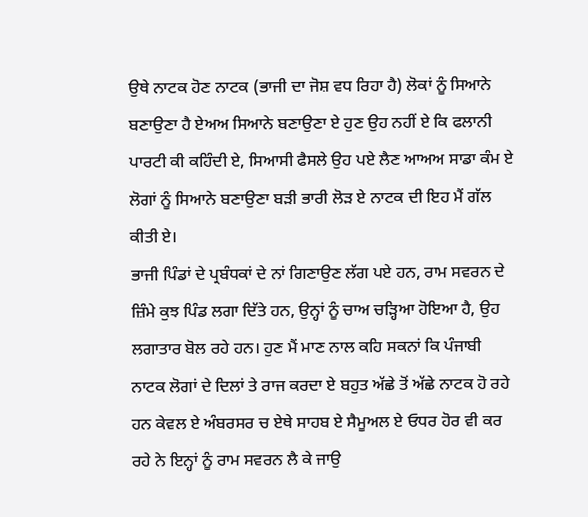ਉਥੇ ਨਾਟਕ ਹੋਣ ਨਾਟਕ (ਭਾਜੀ ਦਾ ਜੋਸ਼ ਵਧ ਰਿਹਾ ਹੈ) ਲੋਕਾਂ ਨੂੰ ਸਿਆਨੇ ਬਣਾਉਣਾ ਹੈ ਏਅਅ ਸਿਆਨੇ ਬਣਾਉਣਾ ਏ ਹੁਣ ਉਹ ਨਹੀਂ ਏ ਕਿ ਫਲਾਨੀ ਪਾਰਟੀ ਕੀ ਕਹਿੰਦੀ ਏ, ਸਿਆਸੀ ਫੈਸਲੇ ਉਹ ਪਏ ਲੈਣ ਆਅਅ ਸਾਡਾ ਕੰਮ ਏ ਲੋਗਾਂ ਨੂੰ ਸਿਆਨੇ ਬਣਾਉਣਾ ਬੜੀ ਭਾਰੀ ਲੋੜ ਏ ਨਾਟਕ ਦੀ ਇਹ ਮੈਂ ਗੱਲ ਕੀਤੀ ਏ।
ਭਾਜੀ ਪਿੰਡਾਂ ਦੇ ਪ੍ਰਬੰਧਕਾਂ ਦੇ ਨਾਂ ਗਿਣਾਉਣ ਲੱਗ ਪਏ ਹਨ, ਰਾਮ ਸਵਰਨ ਦੇ ਜ਼ਿੰਮੇ ਕੁਝ ਪਿੰਡ ਲਗਾ ਦਿੱਤੇ ਹਨ, ਉਨ੍ਹਾਂ ਨੂੰ ਚਾਅ ਚੜ੍ਹਿਆ ਹੋਇਆ ਹੈ, ਉਹ ਲਗਾਤਾਰ ਬੋਲ ਰਹੇ ਹਨ। ਹੁਣ ਮੈਂ ਮਾਣ ਨਾਲ ਕਹਿ ਸਕਨਾਂ ਕਿ ਪੰਜਾਬੀ ਨਾਟਕ ਲੋਗਾਂ ਦੇ ਦਿਲਾਂ ਤੇ ਰਾਜ ਕਰਦਾ ਏ ਬਹੁਤ ਅੱਛੇ ਤੋਂ ਅੱਛੇ ਨਾਟਕ ਹੋ ਰਹੇ ਹਨ ਕੇਵਲ ਏ ਅੰਬਰਸਰ ਚ ਏਥੇ ਸਾਹਬ ਏ ਸੈਮੂਅਲ ਏ ਓਧਰ ਹੋਰ ਵੀ ਕਰ ਰਹੇ ਨੇ ਇਨ੍ਹਾਂ ਨੂੰ ਰਾਮ ਸਵਰਨ ਲੈ ਕੇ ਜਾਉ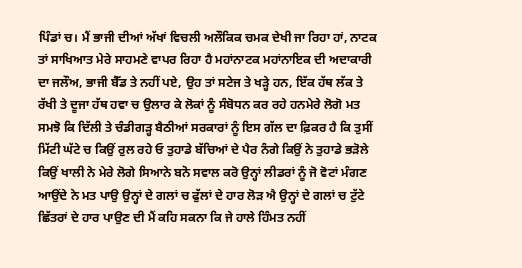ਪਿੰਡਾਂ ਚ। ਮੈਂ ਭਾਜੀ ਦੀਆਂ ਅੱਖਾਂ ਵਿਚਲੀ ਅਲੌਕਿਕ ਚਮਕ ਦੇਖੀ ਜਾ ਰਿਹਾ ਹਾਂ, ਨਾਟਕ ਤਾਂ ਸਾਖਿਆਤ ਮੇਰੇ ਸਾਹਮਣੇ ਵਾਪਰ ਰਿਹਾ ਹੈ ਮਹਾਂਨਾਟਕ ਮਹਾਂਨਾਇਕ ਦੀ ਅਦਾਕਾਰੀ ਦਾ ਜਲੌਅ, ਭਾਜੀ ਬੈੱਡ ਤੇ ਨਹੀਂ ਪਏ, ਉਹ ਤਾਂ ਸਟੇਜ ਤੇ ਖੜ੍ਹੇ ਹਨ, ਇੱਕ ਹੱਥ ਲੱਕ ਤੇ ਰੱਖੀ ਤੇ ਦੂਜਾ ਹੱਥ ਹਵਾ ਚ ਉਲਾਰ ਕੇ ਲੋਕਾਂ ਨੂੰ ਸੰਬੋਧਨ ਕਰ ਰਹੇ ਹਨਮੇਰੇ ਲੋਗੋ ਮਤ ਸਮਝੋ ਕਿ ਦਿੱਲੀ ਤੇ ਚੰਡੀਗੜ੍ਹ ਬੈਠੀਆਂ ਸਰਕਾਰਾਂ ਨੂੰ ਇਸ ਗੱਲ ਦਾ ਫ਼ਿਕਰ ਹੈ ਕਿ ਤੁਸੀਂ ਮਿੱਟੀ ਘੱਟੇ ਚ ਕਿਉਂ ਰੁਲ ਰਹੇ ਓ ਤੁਹਾਡੇ ਬੱਚਿਆਂ ਦੇ ਪੈਰ ਨੰਗੇ ਕਿਉਂ ਨੇ ਤੁਹਾਡੇ ਭੜੋਲੇ ਕਿਉਂ ਖਾਲੀ ਨੇ ਮੇਰੇ ਲੋਗੇ ਸਿਆਨੇ ਬਨੋ ਸਵਾਲ ਕਰੋ ਉਨ੍ਹਾਂ ਲੀਡਰਾਂ ਨੂੰ ਜੋ ਵੋਟਾਂ ਮੰਗਣ ਆਉਂਦੇ ਨੇ ਮਤ ਪਾਉ ਉਨ੍ਹਾਂ ਦੇ ਗਲਾਂ ਚ ਫੁੱਲਾਂ ਦੇ ਹਾਰ ਲੋੜ ਐ ਉਨ੍ਹਾਂ ਦੇ ਗਲਾਂ ਚ ਟੁੱਟੇ ਛਿੱਤਰਾਂ ਦੇ ਹਾਰ ਪਾਉਣ ਦੀ ਮੈਂ ਕਹਿ ਸਕਨਾ ਕਿ ਜੇ ਹਾਲੇ ਹਿੰਮਤ ਨਹੀਂ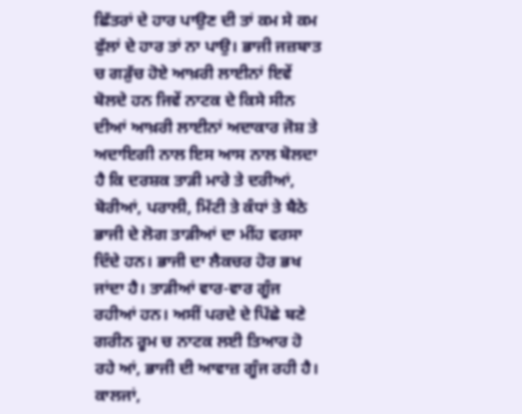ਛਿੱਤਰਾਂ ਦੇ ਹਾਰ ਪਾਉਣ ਦੀ ਤਾਂ ਕਮ ਸੇ ਕਮ ਫੁੱਲਾਂ ਦੇ ਹਾਰ ਤਾਂ ਨਾ ਪਾਉ। ਭਾਜੀ ਜਜ਼ਬਾਤ ਚ ਗੜੁੱਚ ਹੋਏ ਆਖ਼ਰੀ ਲਾਈਨਾਂ ਇਵੇਂ ਬੋਲਦੇ ਹਨ ਜਿਵੇਂ ਨਾਟਕ ਦੇ ਕਿਸੇ ਸੀਨ ਦੀਆਂ ਆਖ਼ਰੀ ਲਾਈਨਾਂ ਅਦਾਕਾਰ ਜੋਸ਼ ਤੇ ਅਦਾਇਗੀ ਨਾਲ ਇਸ ਆਸ ਨਾਲ ਬੋਲਦਾ ਹੈ ਕਿ ਦਰਸ਼ਕ ਤਾੜੀ ਮਾਰੇ ਤੇ ਦਰੀਆਂ, ਬੋਰੀਆਂ, ਪਰਾਲੀ, ਮਿੱਟੀ ਤੇ ਕੰਧਾਂ ਤੇ ਬੈਠੇ ਭਾਜੀ ਦੇ ਲੋਗ ਤਾੜੀਆਂ ਦਾ ਮੀਂਹ ਵਰਸਾ ਦਿੰਦੇ ਹਨ। ਭਾਜੀ ਦਾ ਲੈਕਚਰ ਹੋਰ ਭਖ ਜਾਂਦਾ ਹੈ। ਤਾੜੀਆਂ ਵਾਰ-ਵਾਰ ਗੂੰਜ ਰਹੀਆਂ ਹਨ। ਅਸੀਂ ਪਰਦੇ ਦੇ ਪਿੱਛੇ ਬਣੇ ਗਰੀਨ ਰੂਮ ਚ ਨਾਟਕ ਲਈ ਤਿਆਰ ਹੋ ਰਹੇ ਆਂ, ਭਾਜੀ ਦੀ ਆਵਾਜ਼ ਗੂੰਜ ਰਹੀ ਹੈ। ਕਾਲਜਾਂ,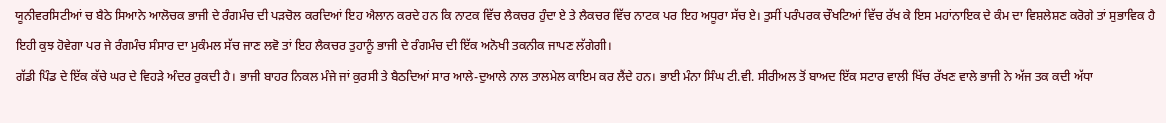ਯੂਨੀਵਰਸਿਟੀਆਂ ਚ ਬੈਠੇ ਸਿਆਨੇ ਆਲੋਚਕ ਭਾਜੀ ਦੇ ਰੰਗਮੰਚ ਦੀ ਪੜਚੋਲ ਕਰਦਿਆਂ ਇਹ ਐਲਾਨ ਕਰਦੇ ਹਨ ਕਿ ਨਾਟਕ ਵਿੱਚ ਲੈਕਚਰ ਹੁੰਦਾ ਏ ਤੇ ਲੈਕਚਰ ਵਿੱਚ ਨਾਟਕ ਪਰ ਇਹ ਅਧੂਰਾ ਸੱਚ ਏ। ਤੁਸੀਂ ਪਰੰਪਰਕ ਚੌਖਟਿਆਂ ਵਿੱਚ ਰੱਖ ਕੇ ਇਸ ਮਹਾਂਨਾਇਕ ਦੇ ਕੰਮ ਦਾ ਵਿਸ਼ਲੇਸ਼ਣ ਕਰੋਗੇ ਤਾਂ ਸੁਭਾਵਿਕ ਹੈ ਇਹੀ ਕੁਝ ਹੋਵੇਗਾ ਪਰ ਜੇ ਰੰਗਮੰਚ ਸੰਸਾਰ ਦਾ ਮੁਕੰਮਲ ਸੱਚ ਜਾਣ ਲਵੋ ਤਾਂ ਇਹ ਲੈਕਚਰ ਤੁਹਾਨੂੰ ਭਾਜੀ ਦੇ ਰੰਗਮੰਚ ਦੀ ਇੱਕ ਅਨੋਖੀ ਤਕਨੀਕ ਜਾਪਣ ਲੱਗੇਗੀ।
ਗੱਡੀ ਪਿੰਡ ਦੇ ਇੱਕ ਕੱਚੇ ਘਰ ਦੇ ਵਿਹੜੇ ਅੰਦਰ ਰੁਕਦੀ ਹੈ। ਭਾਜੀ ਬਾਹਰ ਨਿਕਲ ਮੰਜੇ ਜਾਂ ਕੁਰਸੀ ਤੇ ਬੈਠਦਿਆਂ ਸਾਰ ਆਲੇ-ਦੁਆਲੇ ਨਾਲ ਤਾਲਮੇਲ ਕਾਇਮ ਕਰ ਲੈਂਦੇ ਹਨ। ਭਾਈ ਮੰਨਾ ਸਿੰਘ ਟੀ.ਵੀ. ਸੀਰੀਅਲ ਤੋਂ ਬਾਅਦ ਇੱਕ ਸਟਾਰ ਵਾਲੀ ਖਿੱਚ ਰੱਖਣ ਵਾਲੇ ਭਾਜੀ ਨੇ ਅੱਜ ਤਕ ਕਦੀ ਅੱਧਾ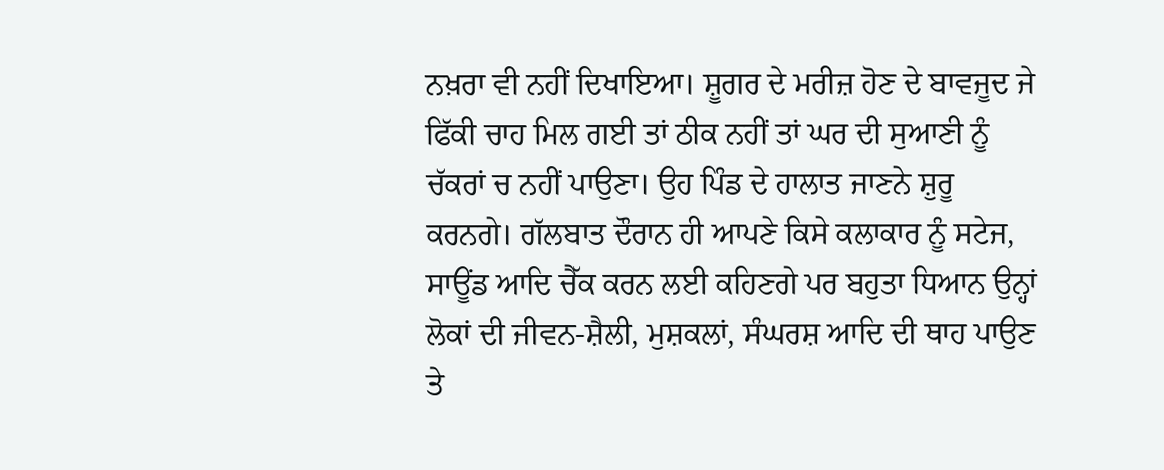ਨਖ਼ਰਾ ਵੀ ਨਹੀਂ ਦਿਖਾਇਆ। ਸ਼ੂਗਰ ਦੇ ਮਰੀਜ਼ ਹੋਣ ਦੇ ਬਾਵਜੂਦ ਜੇ ਫਿੱਕੀ ਚਾਹ ਮਿਲ ਗਈ ਤਾਂ ਠੀਕ ਨਹੀਂ ਤਾਂ ਘਰ ਦੀ ਸੁਆਣੀ ਨੂੰ ਚੱਕਰਾਂ ਚ ਨਹੀਂ ਪਾਉਣਾ। ਉਹ ਪਿੰਡ ਦੇ ਹਾਲਾਤ ਜਾਣਨੇ ਸ਼ੁਰੂ ਕਰਨਗੇ। ਗੱਲਬਾਤ ਦੌਰਾਨ ਹੀ ਆਪਣੇ ਕਿਸੇ ਕਲਾਕਾਰ ਨੂੰ ਸਟੇਜ, ਸਾਊਂਡ ਆਦਿ ਚੈੱਕ ਕਰਨ ਲਈ ਕਹਿਣਗੇ ਪਰ ਬਹੁਤਾ ਧਿਆਨ ਉਨ੍ਹਾਂ ਲੋਕਾਂ ਦੀ ਜੀਵਨ-ਸ਼ੈਲੀ, ਮੁਸ਼ਕਲਾਂ, ਸੰਘਰਸ਼ ਆਦਿ ਦੀ ਥਾਹ ਪਾਉਣ ਤੇ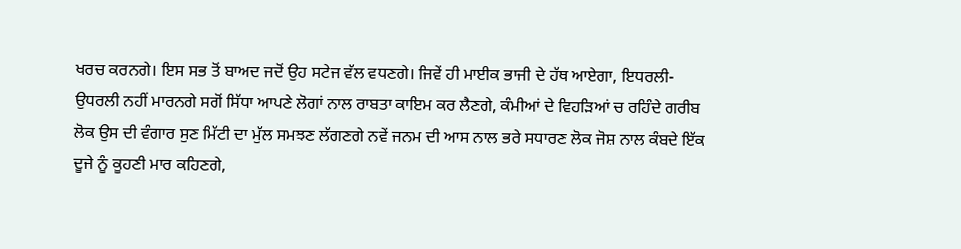ਖਰਚ ਕਰਨਗੇ। ਇਸ ਸਭ ਤੋਂ ਬਾਅਦ ਜਦੋਂ ਉਹ ਸਟੇਜ ਵੱਲ ਵਧਣਗੇ। ਜਿਵੇਂ ਹੀ ਮਾਈਕ ਭਾਜੀ ਦੇ ਹੱਥ ਆਏਗਾ, ਇਧਰਲੀ-ਉਧਰਲੀ ਨਹੀਂ ਮਾਰਨਗੇ ਸਗੋਂ ਸਿੱਧਾ ਆਪਣੇ ਲੋਗਾਂ ਨਾਲ ਰਾਬਤਾ ਕਾਇਮ ਕਰ ਲੈਣਗੇ, ਕੰਮੀਆਂ ਦੇ ਵਿਹੜਿਆਂ ਚ ਰਹਿੰਦੇ ਗਰੀਬ ਲੋਕ ਉਸ ਦੀ ਵੰਗਾਰ ਸੁਣ ਮਿੱਟੀ ਦਾ ਮੁੱਲ ਸਮਝਣ ਲੱਗਣਗੇ ਨਵੇਂ ਜਨਮ ਦੀ ਆਸ ਨਾਲ ਭਰੇ ਸਧਾਰਣ ਲੋਕ ਜੋਸ਼ ਨਾਲ ਕੰਬਦੇ ਇੱਕ ਦੂਜੇ ਨੂੰ ਕੂਹਣੀ ਮਾਰ ਕਹਿਣਗੇ,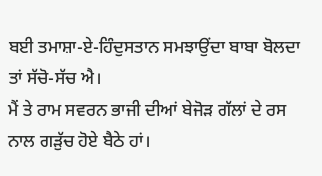ਬਈ ਤਮਾਸ਼ਾ-ਏ-ਹਿੰਦੁਸਤਾਨ ਸਮਝਾਉਂਦਾ ਬਾਬਾ ਬੋਲਦਾ ਤਾਂ ਸੱਚੋ-ਸੱਚ ਐ।
ਮੈਂ ਤੇ ਰਾਮ ਸਵਰਨ ਭਾਜੀ ਦੀਆਂ ਬੇਜੋੜ ਗੱਲਾਂ ਦੇ ਰਸ ਨਾਲ ਗੜੁੱਚ ਹੋਏ ਬੈਠੇ ਹਾਂ।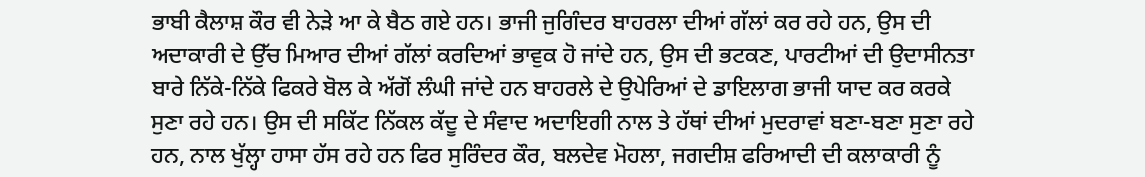ਭਾਬੀ ਕੈਲਾਸ਼ ਕੌਰ ਵੀ ਨੇੜੇ ਆ ਕੇ ਬੈਠ ਗਏ ਹਨ। ਭਾਜੀ ਜੁਗਿੰਦਰ ਬਾਹਰਲਾ ਦੀਆਂ ਗੱਲਾਂ ਕਰ ਰਹੇ ਹਨ, ਉਸ ਦੀ ਅਦਾਕਾਰੀ ਦੇ ਉੱਚ ਮਿਆਰ ਦੀਆਂ ਗੱਲਾਂ ਕਰਦਿਆਂ ਭਾਵੁਕ ਹੋ ਜਾਂਦੇ ਹਨ, ਉਸ ਦੀ ਭਟਕਣ, ਪਾਰਟੀਆਂ ਦੀ ਉਦਾਸੀਨਤਾ ਬਾਰੇ ਨਿੱਕੇ-ਨਿੱਕੇ ਫਿਕਰੇ ਬੋਲ ਕੇ ਅੱਗੋਂ ਲੰਘੀ ਜਾਂਦੇ ਹਨ ਬਾਹਰਲੇ ਦੇ ਉਪੇਰਿਆਂ ਦੇ ਡਾਇਲਾਗ ਭਾਜੀ ਯਾਦ ਕਰ ਕਰਕੇ ਸੁਣਾ ਰਹੇ ਹਨ। ਉਸ ਦੀ ਸਕਿੱਟ ਨਿੱਕਲ ਕੱਦੂ ਦੇ ਸੰਵਾਦ ਅਦਾਇਗੀ ਨਾਲ ਤੇ ਹੱਥਾਂ ਦੀਆਂ ਮੁਦਰਾਵਾਂ ਬਣਾ-ਬਣਾ ਸੁਣਾ ਰਹੇ ਹਨ, ਨਾਲ ਖੁੱਲ੍ਹਾ ਹਾਸਾ ਹੱਸ ਰਹੇ ਹਨ ਫਿਰ ਸੁਰਿੰਦਰ ਕੌਰ, ਬਲਦੇਵ ਮੋਹਲਾ, ਜਗਦੀਸ਼ ਫਰਿਆਦੀ ਦੀ ਕਲਾਕਾਰੀ ਨੂੰ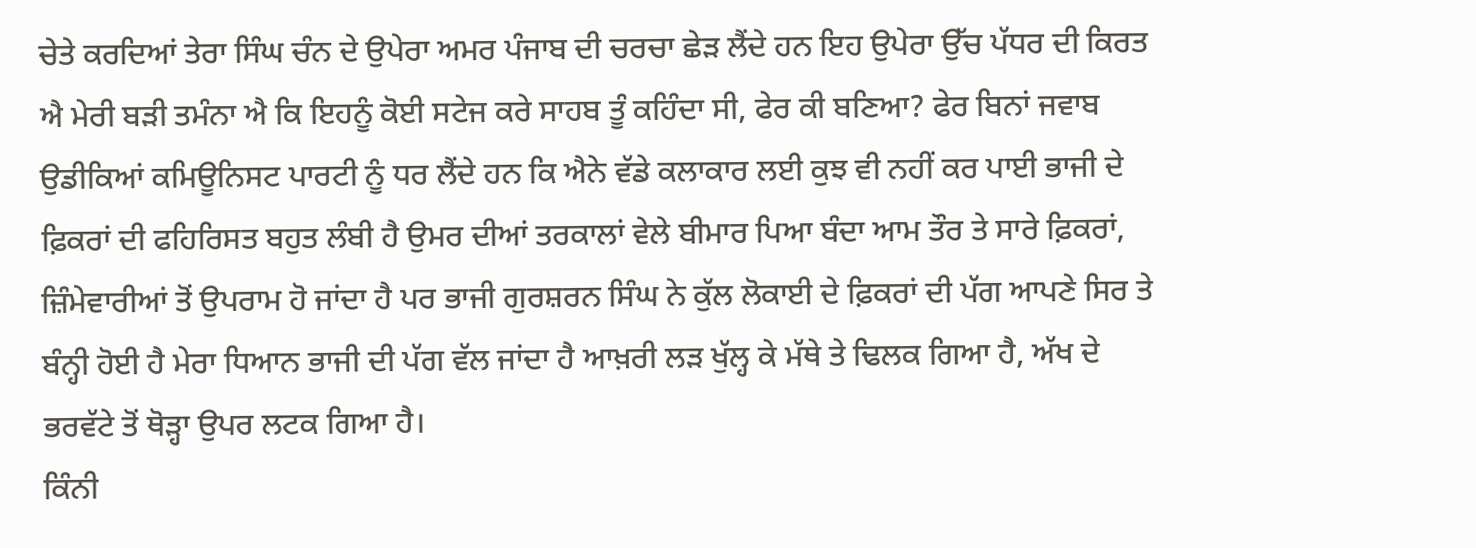ਚੇਤੇ ਕਰਦਿਆਂ ਤੇਰਾ ਸਿੰਘ ਚੰਨ ਦੇ ਉਪੇਰਾ ਅਮਰ ਪੰਜਾਬ ਦੀ ਚਰਚਾ ਛੇੜ ਲੈਂਦੇ ਹਨ ਇਹ ਉਪੇਰਾ ਉੱਚ ਪੱਧਰ ਦੀ ਕਿਰਤ ਐ ਮੇਰੀ ਬੜੀ ਤਮੰਨਾ ਐ ਕਿ ਇਹਨੂੰ ਕੋਈ ਸਟੇਜ ਕਰੇ ਸਾਹਬ ਤੂੰ ਕਹਿੰਦਾ ਸੀ, ਫੇਰ ਕੀ ਬਣਿਆ? ਫੇਰ ਬਿਨਾਂ ਜਵਾਬ ਉਡੀਕਿਆਂ ਕਮਿਊਨਿਸਟ ਪਾਰਟੀ ਨੂੰ ਧਰ ਲੈਂਦੇ ਹਨ ਕਿ ਐਨੇ ਵੱਡੇ ਕਲਾਕਾਰ ਲਈ ਕੁਝ ਵੀ ਨਹੀਂ ਕਰ ਪਾਈ ਭਾਜੀ ਦੇ ਫ਼ਿਕਰਾਂ ਦੀ ਫਹਿਰਿਸਤ ਬਹੁਤ ਲੰਬੀ ਹੈ ਉਮਰ ਦੀਆਂ ਤਰਕਾਲਾਂ ਵੇਲੇ ਬੀਮਾਰ ਪਿਆ ਬੰਦਾ ਆਮ ਤੌਰ ਤੇ ਸਾਰੇ ਫ਼ਿਕਰਾਂ, ਜ਼ਿੰਮੇਵਾਰੀਆਂ ਤੋਂ ਉਪਰਾਮ ਹੋ ਜਾਂਦਾ ਹੈ ਪਰ ਭਾਜੀ ਗੁਰਸ਼ਰਨ ਸਿੰਘ ਨੇ ਕੁੱਲ ਲੋਕਾਈ ਦੇ ਫ਼ਿਕਰਾਂ ਦੀ ਪੱਗ ਆਪਣੇ ਸਿਰ ਤੇ ਬੰਨ੍ਹੀ ਹੋਈ ਹੈ ਮੇਰਾ ਧਿਆਨ ਭਾਜੀ ਦੀ ਪੱਗ ਵੱਲ ਜਾਂਦਾ ਹੈ ਆਖ਼ਰੀ ਲੜ ਖੁੱਲ੍ਹ ਕੇ ਮੱਥੇ ਤੇ ਢਿਲਕ ਗਿਆ ਹੈ, ਅੱਖ ਦੇ ਭਰਵੱਟੇ ਤੋਂ ਥੋੜ੍ਹਾ ਉਪਰ ਲਟਕ ਗਿਆ ਹੈ।
ਕਿੰਨੀ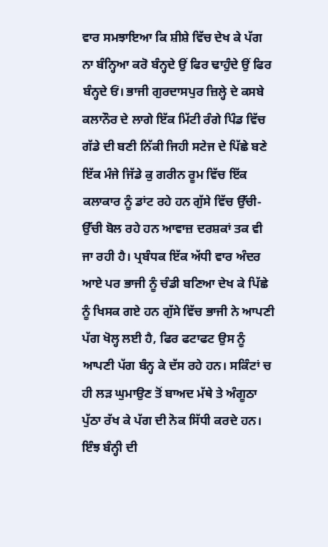ਵਾਰ ਸਮਝਾਇਆ ਕਿ ਸ਼ੀਸ਼ੇ ਵਿੱਚ ਦੇਖ ਕੇ ਪੱਗ ਨਾ ਬੰਨ੍ਹਿਆ ਕਰੋ ਬੰਨ੍ਹਦੇ ਉਂ ਫਿਰ ਢਾਹੁੰਦੇ ਉਂ ਫਿਰ ਬੰਨ੍ਹਦੇ ਓਂ। ਭਾਜੀ ਗੁਰਦਾਸਪੁਰ ਜ਼ਿਲ੍ਹੇ ਦੇ ਕਸਬੇ ਕਲਾਨੌਰ ਦੇ ਲਾਗੇ ਇੱਕ ਮਿੱਟੀ ਰੰਗੇ ਪਿੰਡ ਵਿੱਚ ਗੱਡੇ ਦੀ ਬਣੀ ਨਿੱਕੀ ਜਿਹੀ ਸਟੇਜ ਦੇ ਪਿੱਛੇ ਬਣੇ ਇੱਕ ਮੰਜੇ ਜਿੱਡੇ ਕੁ ਗਰੀਨ ਰੂਮ ਵਿੱਚ ਇੱਕ ਕਲਾਕਾਰ ਨੂੰ ਡਾਂਟ ਰਹੇ ਹਨ ਗੁੱਸੇ ਵਿੱਚ ਉੱਚੀ-ਉੱਚੀ ਬੋਲ ਰਹੇ ਹਨ ਆਵਾਜ਼ ਦਰਸ਼ਕਾਂ ਤਕ ਵੀ ਜਾ ਰਹੀ ਹੈ। ਪ੍ਰਬੰਧਕ ਇੱਕ ਅੱਧੀ ਵਾਰ ਅੰਦਰ ਆਏ ਪਰ ਭਾਜੀ ਨੂੰ ਚੰਡੀ ਬਣਿਆ ਦੇਖ ਕੇ ਪਿੱਛੇ ਨੂੰ ਖਿਸਕ ਗਏ ਹਨ ਗੁੱਸੇ ਵਿੱਚ ਭਾਜੀ ਨੇ ਆਪਣੀ ਪੱਗ ਖੋਲ੍ਹ ਲਈ ਹੈ, ਫਿਰ ਫਟਾਫਟ ਉਸ ਨੂੰ ਆਪਣੀ ਪੱਗ ਬੰਨ੍ਹ ਕੇ ਦੱਸ ਰਹੇ ਹਨ। ਸਕਿੰਟਾਂ ਚ ਹੀ ਲੜ ਘੁਮਾਉਣ ਤੋਂ ਬਾਅਦ ਮੱਥੇ ਤੇ ਅੰਗੂਠਾ ਪੁੱਠਾ ਰੱਖ ਕੇ ਪੱਗ ਦੀ ਨੋਕ ਸਿੱਧੀ ਕਰਦੇ ਹਨ। ਇੰਝ ਬੰਨ੍ਹੀ ਦੀ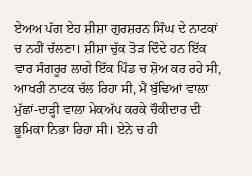ਏਅਅ ਪੱਗ ਏਹ ਸ਼ੀਸ਼ਾ ਗੁਰਸ਼ਰਨ ਸਿੰਘ ਦੇ ਨਾਟਕਾਂ ਚ ਨਹੀਂ ਚੱਲਣਾ। ਸ਼ੀਸ਼ਾ ਚੁੱਕ ਤੋੜ ਦਿੰਦੇ ਹਨ ਇੱਕ ਵਾਰ ਸੰਗਰੂਰ ਲਾਗੇ ਇੱਕ ਪਿੰਡ ਚ ਸ਼ੋਅ ਕਰ ਰਹੇ ਸੀ, ਆਖਰੀ ਨਾਟਕ ਚੱਲ ਰਿਹਾ ਸੀ, ਮੈਂ ਬੁੱਢਿਆਂ ਵਾਲਾ ਮੁੱਛਾਂ-ਦਾੜ੍ਹੀ ਵਾਲਾ ਮੇਕਅੱਪ ਕਰਕੇ ਚੌਕੀਦਾਰ ਦੀ ਭੂਮਿਕਾ ਨਿਭਾ ਰਿਹਾ ਸੀ। ਏਨੇ ਚ ਹੀ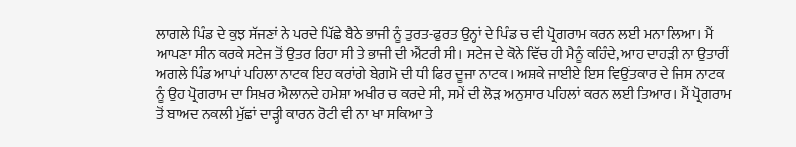ਲਾਗਲੇ ਪਿੰਡ ਦੇ ਕੁਝ ਸੱਜਣਾਂ ਨੇ ਪਰਦੇ ਪਿੱਛੇ ਬੈਠੇ ਭਾਜੀ ਨੂੰ ਤੁਰਤ-ਫੁਰਤ ਉਨ੍ਹਾਂ ਦੇ ਪਿੰਡ ਚ ਵੀ ਪ੍ਰੋਗਰਾਮ ਕਰਨ ਲਈ ਮਨਾ ਲਿਆ। ਮੈਂ ਆਪਣਾ ਸੀਨ ਕਰਕੇ ਸਟੇਜ ਤੋਂ ਉਤਰ ਰਿਹਾ ਸੀ ਤੇ ਭਾਜੀ ਦੀ ਐਂਟਰੀ ਸੀ। ਸਟੇਜ ਦੇ ਕੋਨੇ ਵਿੱਚ ਹੀ ਮੈਨੂੰ ਕਹਿੰਦੇ, ਆਹ ਦਾਹੜੀ ਨਾ ਉਤਾਰੀਂ ਅਗਲੇ ਪਿੰਡ ਆਪਾਂ ਪਹਿਲਾ ਨਾਟਕ ਇਹ ਕਰਾਂਗੇ ਬੇਗ਼ਮੋ ਦੀ ਧੀ ਫਿਰ ਦੂਜਾ ਨਾਟਕ। ਅਸ਼ਕੇ ਜਾਈਏ ਇਸ ਵਿਉਂਤਕਾਰ ਦੇ ਜਿਸ ਨਾਟਕ ਨੂੰ ਉਹ ਪ੍ਰੋਗਰਾਮ ਦਾ ਸਿਖ਼ਰ ਐਲਾਨਦੇ ਹਮੇਸ਼ਾ ਅਖੀਰ ਚ ਕਰਦੇ ਸੀ, ਸਮੇਂ ਦੀ ਲੋੜ ਅਨੁਸਾਰ ਪਹਿਲਾਂ ਕਰਨ ਲਈ ਤਿਆਰ। ਮੈਂ ਪ੍ਰੋਗਰਾਮ ਤੋਂ ਬਾਅਦ ਨਕਲੀ ਮੁੱਛਾਂ ਦਾੜ੍ਹੀ ਕਾਰਨ ਰੋਟੀ ਵੀ ਨਾ ਖਾ ਸਕਿਆ ਤੇ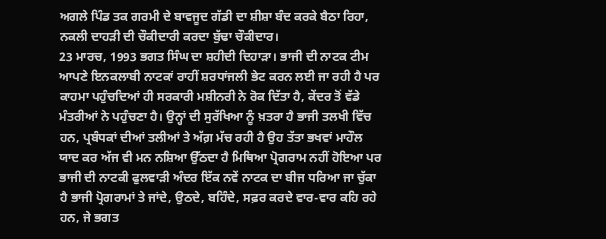ਅਗਲੇ ਪਿੰਡ ਤਕ ਗਰਮੀ ਦੇ ਬਾਵਜੂਦ ਗੱਡੀ ਦਾ ਸ਼ੀਸ਼ਾ ਬੰਦ ਕਰਕੇ ਬੈਠਾ ਰਿਹਾ, ਨਕਲੀ ਦਾਹੜੀ ਦੀ ਚੌਕੀਦਾਰੀ ਕਰਦਾ ਬੁੱਢਾ ਚੌਕੀਦਾਰ।
23 ਮਾਰਚ, 1993 ਭਗਤ ਸਿੰਘ ਦਾ ਸ਼ਹੀਦੀ ਦਿਹਾੜਾ। ਭਾਜੀ ਦੀ ਨਾਟਕ ਟੀਮ ਆਪਣੇ ਇਨਕਲਾਬੀ ਨਾਟਕਾਂ ਰਾਹੀਂ ਸ਼ਰਧਾਂਜਲੀ ਭੇਟ ਕਰਨ ਲਈ ਜਾ ਰਹੀ ਹੈ ਪਰ ਕਾਹਮਾ ਪਹੁੰਚਦਿਆਂ ਹੀ ਸਰਕਾਰੀ ਮਸ਼ੀਨਰੀ ਨੇ ਰੋਕ ਦਿੱਤਾ ਹੈ, ਕੇਂਦਰ ਤੋਂ ਵੱਡੇ ਮੰਤਰੀਆਂ ਨੇ ਪਹੁੰਚਣਾ ਹੈ। ਉਨ੍ਹਾਂ ਦੀ ਸੁਰੱਖਿਆ ਨੂੰ ਖ਼ਤਰਾ ਹੈ ਭਾਜੀ ਤਲਖੀ ਵਿੱਚ ਹਨ, ਪ੍ਰਬੰਧਕਾਂ ਦੀਆਂ ਤਲੀਆਂ ਤੇ ਅੱਗ਼ ਮੱਚ ਰਹੀ ਹੈ ਉਹ ਤੱਤਾ ਭਖਵਾਂ ਮਾਹੌਲ ਯਾਦ ਕਰ ਅੱਜ ਵੀ ਮਨ ਨਸ਼ਿਆ ਉੱਠਦਾ ਹੈ ਮਿਥਿਆ ਪ੍ਰੋਗਰਾਮ ਨਹੀਂ ਹੋਇਆ ਪਰ ਭਾਜੀ ਦੀ ਨਾਟਕੀ ਫੁਲਵਾੜੀ ਅੰਦਰ ਇੱਕ ਨਵੇਂ ਨਾਟਕ ਦਾ ਬੀਜ ਧਰਿਆ ਜਾ ਚੁੱਕਾ ਹੈ ਭਾਜੀ ਪ੍ਰੋਗਰਾਮਾਂ ਤੇ ਜਾਂਦੇ, ਉਠਦੇ, ਬਹਿੰਦੇ, ਸਫ਼ਰ ਕਰਦੇ ਵਾਰ-ਵਾਰ ਕਹਿ ਰਹੇ ਹਨ, ਜੇ ਭਗਤ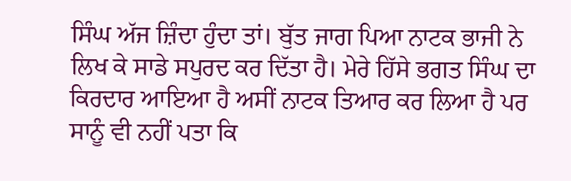ਸਿੰਘ ਅੱਜ ਜ਼ਿੰਦਾ ਹੁੰਦਾ ਤਾਂ। ਬੁੱਤ ਜਾਗ ਪਿਆ ਨਾਟਕ ਭਾਜੀ ਨੇ ਲਿਖ ਕੇ ਸਾਡੇ ਸਪੁਰਦ ਕਰ ਦਿੱਤਾ ਹੈ। ਮੇਰੇ ਹਿੱਸੇ ਭਗਤ ਸਿੰਘ ਦਾ ਕਿਰਦਾਰ ਆਇਆ ਹੈ ਅਸੀਂ ਨਾਟਕ ਤਿਆਰ ਕਰ ਲਿਆ ਹੈ ਪਰ ਸਾਨੂੰ ਵੀ ਨਹੀਂ ਪਤਾ ਕਿ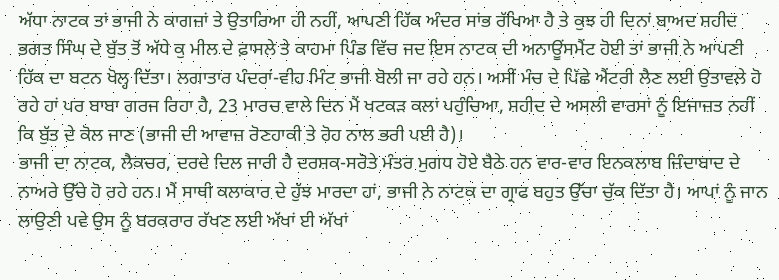ਅੱਧਾ ਨਾਟਕ ਤਾਂ ਭਾਜੀ ਨੇ ਕਾਗਜ਼ਾਂ ਤੇ ਉਤਾਰਿਆ ਹੀ ਨਹੀਂ, ਆਪਣੀ ਹਿੱਕ ਅੰਦਰ ਸਾਂਭ ਰੱਖਿਆ ਹੈ ਤੇ ਕੁਝ ਹੀ ਦਿਨਾਂ ਬਾਅਦ ਸ਼ਹੀਦ ਭਗਤ ਸਿੰਘ ਦੇ ਬੁੱਤ ਤੋਂ ਅੱਧੇ ਕੁ ਮੀਲ ਦੇ ਫ਼ਾਸਲੇ ਤੇ ਕਾਹਮਾ ਪਿੰਡ ਵਿੱਚ ਜਦ ਇਸ ਨਾਟਕ ਦੀ ਅਨਾਊਂਸਮੈਂਟ ਹੋਈ ਤਾਂ ਭਾਜੀ ਨੇ ਆਪਣੀ ਹਿੱਕ ਦਾ ਬਟਨ ਖੋਲ੍ਹ ਦਿੱਤਾ। ਲਗਾਤਾਰ ਪੰਦਰਾਂ-ਵੀਹ ਮਿੰਟ ਭਾਜੀ ਬੋਲੀ ਜਾ ਰਹੇ ਹਨ। ਅਸੀਂ ਮੰਚ ਦੇ ਪਿੱਛੇ ਐਂਟਰੀ ਲੈਣ ਲਈ ਉਤਾਵਲੇ ਹੋ ਰਹੇ ਹਾਂ ਪਰ ਬਾਬਾ ਗਰਜ ਰਿਹਾ ਹੈ, 23 ਮਾਰਚ ਵਾਲੇ ਦਿਨ ਮੈਂ ਖਟਕੜ ਕਲਾਂ ਪਹੁੰਚਿਆ, ਸ਼ਹੀਦ ਦੇ ਅਸਲੀ ਵਾਰਸਾਂ ਨੂੰ ਇਜਾਜ਼ਤ ਨਹੀਂ ਕਿ ਬੁੱਤ ਦੇ ਕੋਲ ਜਾਣ (ਭਾਜੀ ਦੀ ਆਵਾਜ਼ ਰੋਣਹਾਕੀ ਤੇ ਰੋਹ ਨਾਲ ਭਰੀ ਪਈ ਹੈ)।
ਭਾਜੀ ਦਾ ਨਾਟਕ, ਲੈਕਚਰ, ਦਰਦੇ ਦਿਲ ਜਾਰੀ ਹੈ ਦਰਸ਼ਕ-ਸਰੋਤੇ ਮੰਤਰ ਮੁਗਧ ਹੋਏ ਬੈਠੇ ਹਨ ਵਾਰ-ਵਾਰ ਇਨਕਲਾਬ ਜ਼ਿੰਦਾਬਾਦ ਦੇ ਨਾਅਰੇ ਉੱਚੇ ਹੋ ਰਹੇ ਹਨ। ਮੈਂ ਸਾਥੀ ਕਲਾਕਾਰ ਦੇ ਹੁੱਝ ਮਾਰਦਾ ਹਾਂ, ਭਾਜੀ ਨੇ ਨਾਟਕ ਦਾ ਗ੍ਰਾਫ ਬਹੁਤ ਉੱਚਾ ਚੁੱਕ ਦਿੱਤਾ ਹੈ। ਆਪਾਂ ਨੂੰ ਜਾਨ ਲਾਉਣੀ ਪਵੇ ਉਸ ਨੂੰ ਬਰਕਰਾਰ ਰੱਖਣ ਲਈ ਅੱਖਾਂ ਈ ਅੱਖਾਂ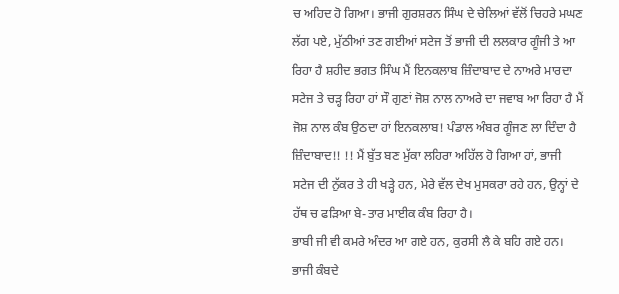ਚ ਅਹਿਦ ਹੋ ਗਿਆ। ਭਾਜੀ ਗੁਰਸ਼ਰਨ ਸਿੰਘ ਦੇ ਚੇਲਿਆਂ ਵੱਲੋਂ ਚਿਹਰੇ ਮਘਣ ਲੱਗ ਪਏ, ਮੁੱਠੀਆਂ ਤਣ ਗਈਆਂ ਸਟੇਜ ਤੋਂ ਭਾਜੀ ਦੀ ਲਲਕਾਰ ਗੂੰਜੀ ਤੇ ਆ ਰਿਹਾ ਹੈ ਸ਼ਹੀਦ ਭਗਤ ਸਿੰਘ ਮੈਂ ਇਨਕਲਾਬ ਜ਼ਿੰਦਾਬਾਦ ਦੇ ਨਾਅਰੇ ਮਾਰਦਾ ਸਟੇਜ ਤੇ ਚੜ੍ਹ ਰਿਹਾ ਹਾਂ ਸੌ ਗੁਣਾਂ ਜੋਸ਼ ਨਾਲ ਨਾਅਰੇ ਦਾ ਜਵਾਬ ਆ ਰਿਹਾ ਹੈ ਮੈਂ ਜੋਸ਼ ਨਾਲ ਕੰਬ ਉਠਦਾ ਹਾਂ ਇਨਕਲਾਬ! ਪੰਡਾਲ ਅੰਬਰ ਗੂੰਜਣ ਲਾ ਦਿੰਦਾ ਹੈ ਜ਼ਿੰਦਾਬਾਦ!! !! ਮੈਂ ਬੁੱਤ ਬਣ ਮੁੱਕਾ ਲਹਿਰਾ ਅਹਿੱਲ ਹੋ ਗਿਆ ਹਾਂ, ਭਾਜੀ ਸਟੇਜ ਦੀ ਨੁੱਕਰ ਤੇ ਹੀ ਖੜ੍ਹੇ ਹਨ, ਮੇਰੇ ਵੱਲ ਦੇਖ ਮੁਸਕਰਾ ਰਹੇ ਹਨ, ਉਨ੍ਹਾਂ ਦੇ ਹੱਥ ਚ ਫੜਿਆ ਬੇ-ਤਾਰ ਮਾਈਕ ਕੰਬ ਰਿਹਾ ਹੈ।
ਭਾਬੀ ਜੀ ਵੀ ਕਮਰੇ ਅੰਦਰ ਆ ਗਏ ਹਨ, ਕੁਰਸੀ ਲੈ ਕੇ ਬਹਿ ਗਏ ਹਨ। ਭਾਜੀ ਕੰਬਦੇ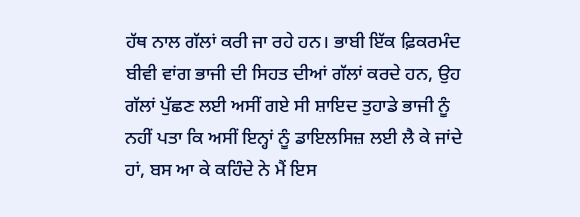ਹੱਥ ਨਾਲ ਗੱਲਾਂ ਕਰੀ ਜਾ ਰਹੇ ਹਨ। ਭਾਬੀ ਇੱਕ ਫ਼ਿਕਰਮੰਦ ਬੀਵੀ ਵਾਂਗ ਭਾਜੀ ਦੀ ਸਿਹਤ ਦੀਆਂ ਗੱਲਾਂ ਕਰਦੇ ਹਨ, ਉਹ ਗੱਲਾਂ ਪੁੱਛਣ ਲਈ ਅਸੀਂ ਗਏ ਸੀ ਸ਼ਾਇਦ ਤੁਹਾਡੇ ਭਾਜੀ ਨੂੰ ਨਹੀਂ ਪਤਾ ਕਿ ਅਸੀਂ ਇਨ੍ਹਾਂ ਨੂੰ ਡਾਇਲਸਿਜ਼ ਲਈ ਲੈ ਕੇ ਜਾਂਦੇ ਹਾਂ, ਬਸ ਆ ਕੇ ਕਹਿੰਦੇ ਨੇ ਮੈਂ ਇਸ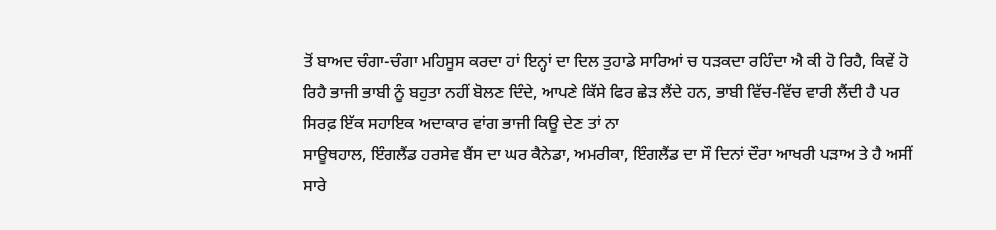ਤੋਂ ਬਾਅਦ ਚੰਗਾ-ਚੰਗਾ ਮਹਿਸੂਸ ਕਰਦਾ ਹਾਂ ਇਨ੍ਹਾਂ ਦਾ ਦਿਲ ਤੁਹਾਡੇ ਸਾਰਿਆਂ ਚ ਧੜਕਦਾ ਰਹਿੰਦਾ ਐ ਕੀ ਹੋ ਰਿਹੈ, ਕਿਵੇਂ ਹੋ ਰਿਹੈ ਭਾਜੀ ਭਾਬੀ ਨੂੰ ਬਹੁਤਾ ਨਹੀਂ ਬੋਲਣ ਦਿੰਦੇ, ਆਪਣੇ ਕਿੱਸੇ ਫਿਰ ਛੇੜ ਲੈਂਦੇ ਹਨ, ਭਾਬੀ ਵਿੱਚ-ਵਿੱਚ ਵਾਰੀ ਲੈਂਦੀ ਹੈ ਪਰ ਸਿਰਫ਼ ਇੱਕ ਸਹਾਇਕ ਅਦਾਕਾਰ ਵਾਂਗ ਭਾਜੀ ਕਿਊ ਦੇਣ ਤਾਂ ਨਾ
ਸਾਊਥਹਾਲ, ਇੰਗਲੈਂਡ ਹਰਸੇਵ ਬੈਂਸ ਦਾ ਘਰ ਕੈਨੇਡਾ, ਅਮਰੀਕਾ, ਇੰਗਲੈਂਡ ਦਾ ਸੌ ਦਿਨਾਂ ਦੌਰਾ ਆਖਰੀ ਪੜਾਅ ਤੇ ਹੈ ਅਸੀਂ ਸਾਰੇ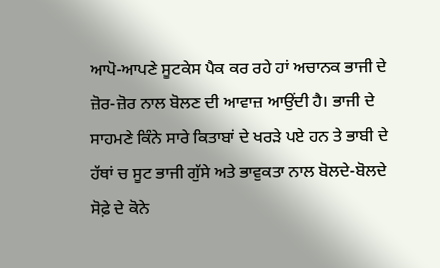ਆਪੋ-ਆਪਣੇ ਸੂਟਕੇਸ ਪੈਕ ਕਰ ਰਹੇ ਹਾਂ ਅਚਾਨਕ ਭਾਜੀ ਦੇ ਜ਼ੋਰ-ਜ਼ੋਰ ਨਾਲ ਬੋਲਣ ਦੀ ਆਵਾਜ਼ ਆਉਂਦੀ ਹੈ। ਭਾਜੀ ਦੇ ਸਾਹਮਣੇ ਕਿੰਨੇ ਸਾਰੇ ਕਿਤਾਬਾਂ ਦੇ ਖਰੜੇ ਪਏ ਹਨ ਤੇ ਭਾਬੀ ਦੇ ਹੱਥਾਂ ਚ ਸੂਟ ਭਾਜੀ ਗੁੱਸੇ ਅਤੇ ਭਾਵੁਕਤਾ ਨਾਲ ਬੋਲਦੇ-ਬੋਲਦੇ ਸੋਫ਼ੇ ਦੇ ਕੋਨੇ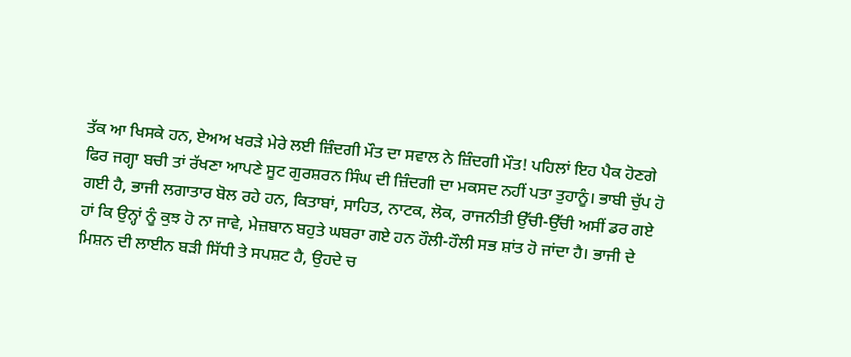ਤੱਕ ਆ ਖਿਸਕੇ ਹਨ, ਏਅਅ ਖਰੜੇ ਮੇਰੇ ਲਈ ਜ਼ਿੰਦਗੀ ਮੌਤ ਦਾ ਸਵਾਲ ਨੇ ਜ਼ਿੰਦਗੀ ਮੌਤ! ਪਹਿਲਾਂ ਇਹ ਪੈਕ ਹੋਣਗੇ ਫਿਰ ਜਗ੍ਹਾ ਬਚੀ ਤਾਂ ਰੱਖਣਾ ਆਪਣੇ ਸੂਟ ਗੁਰਸ਼ਰਨ ਸਿੰਘ ਦੀ ਜ਼ਿੰਦਗੀ ਦਾ ਮਕਸਦ ਨਹੀਂ ਪਤਾ ਤੁਹਾਨੂੰ। ਭਾਬੀ ਚੁੱਪ ਹੋ ਗਈ ਹੈ, ਭਾਜੀ ਲਗਾਤਾਰ ਬੋਲ ਰਹੇ ਹਨ, ਕਿਤਾਬਾਂ, ਸਾਹਿਤ, ਨਾਟਕ, ਲੋਕ, ਰਾਜਨੀਤੀ ਉੱਚੀ-ਉੱਚੀ ਅਸੀਂ ਡਰ ਗਏ ਹਾਂ ਕਿ ਉਨ੍ਹਾਂ ਨੂੰ ਕੁਝ ਹੋ ਨਾ ਜਾਵੇ, ਮੇਜ਼ਬਾਨ ਬਹੁਤੇ ਘਬਰਾ ਗਏ ਹਨ ਹੌਲੀ-ਹੌਲੀ ਸਭ ਸ਼ਾਂਤ ਹੋ ਜਾਂਦਾ ਹੈ। ਭਾਜੀ ਦੇ ਮਿਸ਼ਨ ਦੀ ਲਾਈਨ ਬੜੀ ਸਿੱਧੀ ਤੇ ਸਪਸ਼ਟ ਹੈ, ਉਹਦੇ ਚ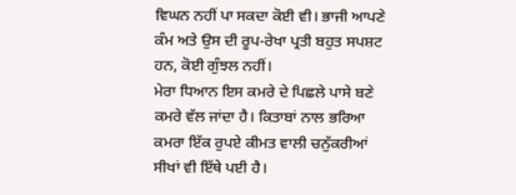ਵਿਘਨ ਨਹੀਂ ਪਾ ਸਕਦਾ ਕੋਈ ਵੀ। ਭਾਜੀ ਆਪਣੇ ਕੰਮ ਅਤੇ ਉਸ ਦੀ ਰੂਪ-ਰੇਖਾ ਪ੍ਰਤੀ ਬਹੁਤ ਸਪਸ਼ਟ ਹਨ, ਕੋਈ ਗੁੰਝਲ ਨਹੀਂ।
ਮੇਰਾ ਧਿਆਨ ਇਸ ਕਮਰੇ ਦੇ ਪਿਛਲੇ ਪਾਸੇ ਬਣੇ ਕਮਰੇ ਵੱਲ ਜਾਂਦਾ ਹੈ। ਕਿਤਾਬਾਂ ਨਾਲ ਭਰਿਆ ਕਮਰਾ ਇੱਕ ਰੁਪਏ ਕੀਮਤ ਵਾਲੀ ਚਨੁੱਕਰੀਆਂ ਸੀਖਾਂ ਵੀ ਇੱਥੇ ਪਈ ਹੈ।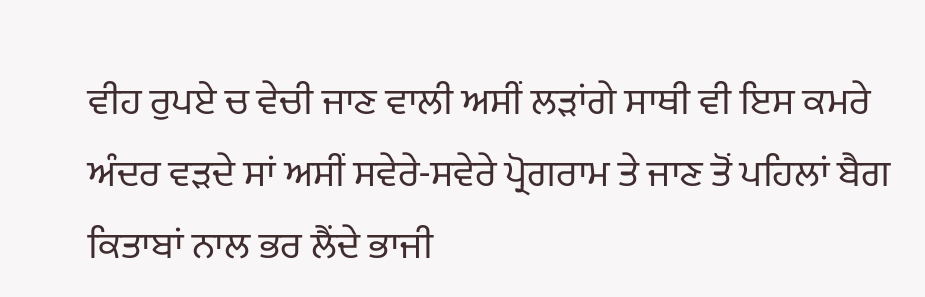ਵੀਹ ਰੁਪਏ ਚ ਵੇਚੀ ਜਾਣ ਵਾਲੀ ਅਸੀਂ ਲੜਾਂਗੇ ਸਾਥੀ ਵੀ ਇਸ ਕਮਰੇ ਅੰਦਰ ਵੜਦੇ ਸਾਂ ਅਸੀਂ ਸਵੇਰੇ-ਸਵੇਰੇ ਪ੍ਰੋਗਰਾਮ ਤੇ ਜਾਣ ਤੋਂ ਪਹਿਲਾਂ ਬੈਗ ਕਿਤਾਬਾਂ ਨਾਲ ਭਰ ਲੈਂਦੇ ਭਾਜੀ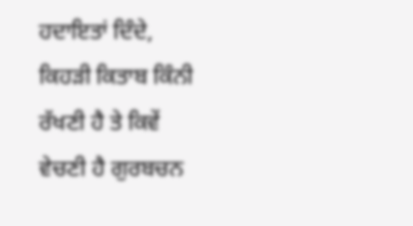ਹਦਾਇਤਾਂ ਦਿੰਦੇ, ਕਿਹੜੀ ਕਿਤਾਬ ਕਿੰਨੀ ਰੱਖਣੀ ਹੈ ਤੇ ਕਿਵੇਂ ਵੇਚਣੀ ਹੈ ਗੁਰਬਚਨ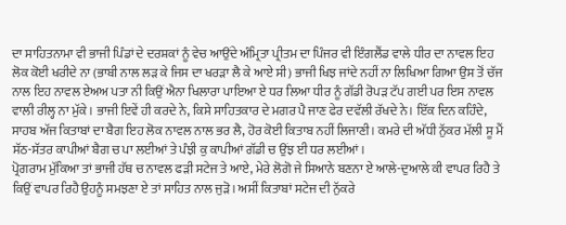ਦਾ ਸਾਹਿਤਨਾਮਾ ਵੀ ਭਾਜੀ ਪਿੰਡਾਂ ਦੇ ਦਰਸ਼ਕਾਂ ਨੂੰ ਵੇਚ ਆਉਂਦੇ ਅੰਮ੍ਰਿਤਾ ਪ੍ਰੀਤਮ ਦਾ ਪਿੰਜਰ ਵੀ ਇੰਗਲੈਂਡ ਵਾਲੇ ਧੀਰ ਦਾ ਨਾਵਲ ਇਹ ਲੋਕ ਕੋਈ ਖਰੀਦੇ ਨਾ (ਭਾਬੀ ਨਾਲ ਲੜ ਕੇ ਜਿਸ ਦਾ ਖਰੜਾ ਲੈ ਕੇ ਆਏ ਸੀ) ਭਾਜੀ ਖਿਝ ਜਾਂਦੇ ਨਹੀਂ ਨਾ ਲਿਖਿਆ ਗਿਆ ਉਸ ਤੋਂ ਚੱਜ ਨਾਲ ਇਹ ਨਾਵਲ ਏਅਅ ਪਤਾ ਨੀ ਕਿਉਂ ਐਨਾ ਖਿਲਾਰਾ ਪਾਇਆ ਏ ਧਰ ਲਿਆ ਧੀਰ ਨੂੰ ਗੱਡੀ ਰੋਪੜ ਟੱਪ ਗਈ ਪਰ ਇਸ ਨਾਵਲ ਵਾਲੀ ਰੀਲ੍ਹ ਨਾ ਮੁੱਕੇ। ਭਾਜੀ ਇਵੇਂ ਹੀ ਕਰਦੇ ਨੇ, ਕਿਸੇ ਸਾਹਿਤਕਾਰ ਦੇ ਮਗਰ ਪੈ ਜਾਣ ਫੇਰ ਦਵੱਲੀ ਰੱਖਦੇ ਨੇ। ਇੱਕ ਦਿਨ ਕਹਿੰਦੇ, ਸਾਹਬ ਅੱਜ ਕਿਤਾਬਾਂ ਦਾ ਬੈਗ ਇਹ ਲੋਕ ਨਾਵਲ ਨਾਲ ਭਰ ਲੈ, ਹੋਰ ਕੋਈ ਕਿਤਾਬ ਨਹੀਂ ਲਿਜਾਣੀ। ਕਮਰੇ ਦੀ ਅੱਧੀ ਨੁੱਕਰ ਮੱਲੀ ਸੂ ਮੈਂ ਸੱਠ-ਸੱਤਰ ਕਾਪੀਆਂ ਬੈਗ ਚ ਪਾ ਲਈਆਂ ਤੇ ਪੰਝੀ ਕੁ ਕਾਪੀਆਂ ਗੱਡੀ ਚ ਉਂਝ ਈ ਧਰ ਲਈਆਂ।
ਪ੍ਰੋਗਰਾਮ ਮੁੱਕਿਆ ਤਾਂ ਭਾਜੀ ਹੱਥ ਚ ਨਾਵਲ ਫੜੀ ਸਟੇਜ ਤੇ ਆਏ, ਮੇਰੇ ਲੋਗੋ ਜੇ ਸਿਆਨੇ ਬਣਨਾ ਏ ਆਲੇ-ਦੁਆਲੇ ਕੀ ਵਾਪਰ ਰਿਹੈ ਤੇ ਕਿਉਂ ਵਾਪਰ ਰਿਹੈ ਉਹਨੂੰ ਸਮਝਣਾ ਏ ਤਾਂ ਸਾਹਿਤ ਨਾਲ ਜੁੜੋ। ਅਸੀਂ ਕਿਤਾਬਾਂ ਸਟੇਜ ਦੀ ਨੁੱਕਰੇ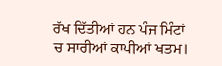ਰੱਖ ਦਿੱਤੀਆਂ ਹਨ ਪੰਜ ਮਿੰਟਾਂ ਚ ਸਾਰੀਆਂ ਕਾਪੀਆਂ ਖਤਮ।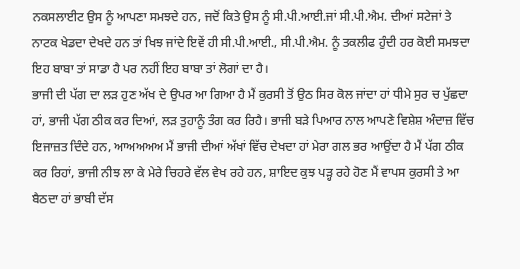ਨਕਸਲਾਈਟ ਉਸ ਨੂੰ ਆਪਣਾ ਸਮਝਦੇ ਹਨ, ਜਦੋਂ ਕਿਤੇ ਉਸ ਨੂੰ ਸੀ.ਪੀ.ਆਈ.ਜਾਂ ਸੀ.ਪੀ.ਐਮ. ਦੀਆਂ ਸਟੇਜਾਂ ਤੇ ਨਾਟਕ ਖੇਡਦਾ ਦੇਖਦੇ ਹਨ ਤਾਂ ਖਿਝ ਜਾਂਦੇ ਇਵੇਂ ਹੀ ਸੀ.ਪੀ.ਆਈ., ਸੀ.ਪੀ.ਐਮ. ਨੂੰ ਤਕਲੀਫ ਹੁੰਦੀ ਹਰ ਕੋਈ ਸਮਝਦਾ ਇਹ ਬਾਬਾ ਤਾਂ ਸਾਡਾ ਹੈ ਪਰ ਨਹੀਂ ਇਹ ਬਾਬਾ ਤਾਂ ਲੋਗਾਂ ਦਾ ਹੈ।
ਭਾਜੀ ਦੀ ਪੱਗ ਦਾ ਲੜ ਹੁਣ ਅੱਖ ਦੇ ਉਪਰ ਆ ਗਿਆ ਹੈ ਮੈਂ ਕੁਰਸੀ ਤੋਂ ਉਠ ਸਿਰ ਕੋਲ ਜਾਂਦਾ ਹਾਂ ਧੀਮੇ ਸੁਰ ਚ ਪੁੱਛਦਾ ਹਾਂ, ਭਾਜੀ ਪੱਗ ਠੀਕ ਕਰ ਦਿਆਂ, ਲੜ ਤੁਹਾਨੂੰ ਤੰਗ ਕਰ ਰਿਹੈ। ਭਾਜੀ ਬੜੇ ਪਿਆਰ ਨਾਲ ਆਪਣੇ ਵਿਸ਼ੇਸ਼ ਅੰਦਾਜ਼ ਵਿੱਚ ਇਜਾਜ਼ਤ ਦਿੰਦੇ ਹਨ, ਆਅਅਅਅ ਮੈਂ ਭਾਜੀ ਦੀਆਂ ਅੱਖਾਂ ਵਿੱਚ ਦੇਖਦਾ ਹਾਂ ਮੇਰਾ ਗਲ ਭਰ ਆਉਂਦਾ ਹੈ ਮੈਂ ਪੱਗ ਠੀਕ ਕਰ ਰਿਹਾਂ, ਭਾਜੀ ਨੀਝ ਲਾ ਕੇ ਮੇਰੇ ਚਿਹਰੇ ਵੱਲ ਵੇਖ ਰਹੇ ਹਨ, ਸ਼ਾਇਦ ਕੁਝ ਪੜ੍ਹ ਰਹੇ ਹੋਣ ਮੈਂ ਵਾਪਸ ਕੁਰਸੀ ਤੇ ਆ ਬੈਠਦਾ ਹਾਂ ਭਾਬੀ ਦੱਸ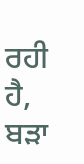ਰਹੀ ਹੈ, ਬੜਾ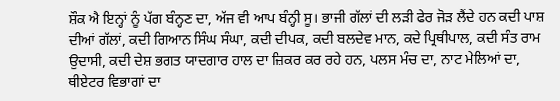ਸ਼ੌਕ ਐ ਇਨ੍ਹਾਂ ਨੂੰ ਪੱਗ ਬੰਨ੍ਹਣ ਦਾ, ਅੱਜ ਵੀ ਆਪ ਬੰਨ੍ਹੀ ਸੂ। ਭਾਜੀ ਗੱਲਾਂ ਦੀ ਲੜੀ ਫੇਰ ਜੋੜ ਲੈਂਦੇ ਹਨ ਕਦੀ ਪਾਸ਼ ਦੀਆਂ ਗੱਲਾਂ, ਕਦੀ ਗਿਆਨ ਸਿੰਘ ਸੰਘਾ, ਕਦੀ ਦੀਪਕ, ਕਦੀ ਬਲਦੇਵ ਮਾਨ, ਕਦੇ ਪ੍ਰਿਥੀਪਾਲ, ਕਦੀ ਸੰਤ ਰਾਮ ਉਦਾਸੀ, ਕਦੀ ਦੇਸ਼ ਭਗਤ ਯਾਦਗਾਰ ਹਾਲ ਦਾ ਜ਼ਿਕਰ ਕਰ ਰਹੇ ਹਨ, ਪਲਸ ਮੰਚ ਦਾ, ਨਾਟ ਮੇਲਿਆਂ ਦਾ, ਥੀਏਟਰ ਵਿਭਾਗਾਂ ਦਾ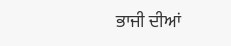ਭਾਜੀ ਦੀਆਂ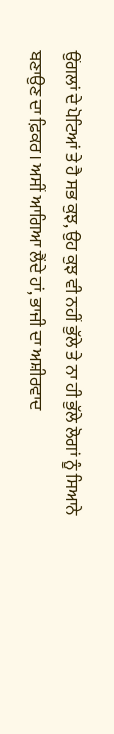ਉਂਗਲਾਂ ਦੇ ਪੋਟਿਆਂ ਤੇ ਹੈ ਸਭ ਕੁਝ, ਉਹ ਕੁਝ ਵੀ ਨਹੀਂ ਭੁੱਲੇ ਤੇ ਨਾ ਹੀ ਭੁੱਲੇ ਲੋਗਾਂ ਨੂੰ ਸਿਆਨੇ ਬਣਾਉਣ ਦਾ ਫ਼ਿਕਰ। ਅਸੀਂ ਆਗਿਆ ਲੈਂਦੇ ਹਾਂ, ਭਾਜੀ ਦਾ ਅਸ਼ੀਰਵਾਦ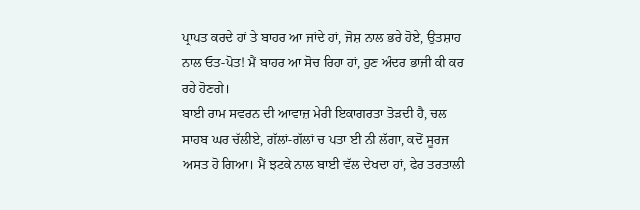ਪ੍ਰਾਪਤ ਕਰਦੇ ਹਾਂ ਤੇ ਬਾਹਰ ਆ ਜਾਂਦੇ ਹਾਂ, ਜੋਸ਼ ਨਾਲ ਭਰੇ ਹੋਏ, ਉਤਸ਼ਾਹ ਨਾਲ ਓਤ-ਪੋਤ! ਮੈਂ ਬਾਹਰ ਆ ਸੋਚ ਰਿਹਾ ਹਾਂ, ਹੁਣ ਅੰਦਰ ਭਾਜੀ ਕੀ ਕਰ ਰਹੇ ਹੋਣਗੇ।
ਬਾਈ ਰਾਮ ਸਵਰਨ ਦੀ ਆਵਾਜ਼ ਮੇਰੀ ਇਕਾਗਰਤਾ ਤੋੜਦੀ ਹੈ, ਚਲ ਸਾਹਬ ਘਰ ਚੱਲੀਏ, ਗੱਲਾਂ-ਗੱਲਾਂ ਚ ਪਤਾ ਈ ਨੀ ਲੱਗਾ, ਕਦੋਂ ਸੂਰਜ ਅਸਤ ਹੋ ਗਿਆ। ਮੈਂ ਝਟਕੇ ਨਾਲ ਬਾਈ ਵੱਲ ਦੇਖਦਾ ਹਾਂ, ਫੇਰ ਤਰਤਾਲੀ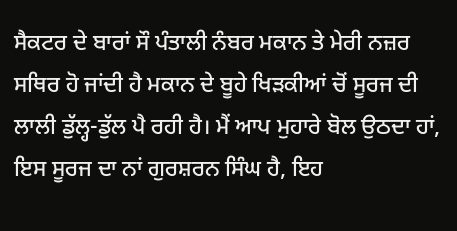ਸੈਕਟਰ ਦੇ ਬਾਰਾਂ ਸੌ ਪੰਤਾਲੀ ਨੰਬਰ ਮਕਾਨ ਤੇ ਮੇਰੀ ਨਜ਼ਰ ਸਥਿਰ ਹੋ ਜਾਂਦੀ ਹੈ ਮਕਾਨ ਦੇ ਬੂਹੇ ਖਿੜਕੀਆਂ ਚੋਂ ਸੂਰਜ ਦੀ ਲਾਲੀ ਡੁੱਲ੍ਹ-ਡੁੱਲ ਪੈ ਰਹੀ ਹੈ। ਮੈਂ ਆਪ ਮੁਹਾਰੇ ਬੋਲ ਉਠਦਾ ਹਾਂ, ਇਸ ਸੂਰਜ ਦਾ ਨਾਂ ਗੁਰਸ਼ਰਨ ਸਿੰਘ ਹੈ, ਇਹ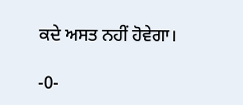ਕਦੇ ਅਸਤ ਨਹੀਂ ਹੋਵੇਗਾ।

-0-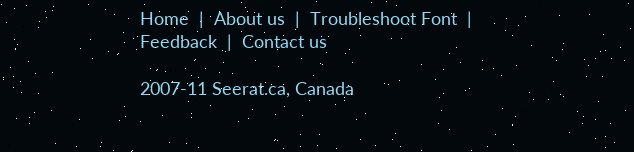Home  |  About us  |  Troubleshoot Font  |  Feedback  |  Contact us

2007-11 Seerat.ca, Canada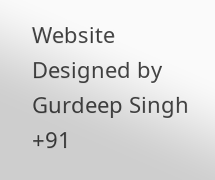Website Designed by Gurdeep Singh +91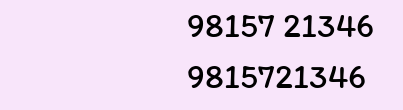98157 21346 9815721346